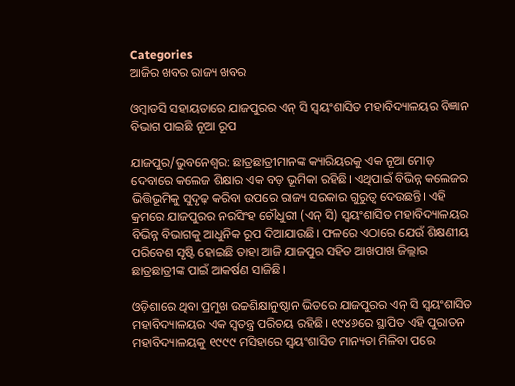Categories
ଆଜିର ଖବର ରାଜ୍ୟ ଖବର

ଓମ୍ବାଡସି ସହାୟତାରେ ଯାଜପୁରର ଏନ୍ ସି ସ୍ୱୟଂଶାସିତ ମହାବିଦ୍ୟାଳୟର ବିଜ୍ଞାନ ବିଭାଗ ପାଇଛି ନୂଆ ରୂପ

ଯାଜପୁର/ଭୁବନେଶ୍ୱର: ଛାତ୍ରଛାତ୍ରୀମାନଙ୍କ କ୍ୟାରିୟରକୁ ଏକ ନୂଆ ମୋଡ଼ ଦେବାରେ କଲେଜ ଶିକ୍ଷାର ଏକ ବଡ଼ ଭୂମିକା ରହିଛି। ଏଥିପାଇଁ ବିଭିନ୍ନ କଲେଜର ଭିତ୍ତିଭୂମିକୁ ସୁଦୃଢ଼ କରିବା ଉପରେ ରାଜ୍ୟ ସରକାର ଗୁରୁତ୍ୱ ଦେଉଛନ୍ତି। ଏହି କ୍ରମରେ ଯାଜପୁରର ନରସିଂହ ଚୌଧୁରୀ (ଏନ୍ ସି) ସ୍ୱୟଂଶାସିତ ମହାବିଦ୍ୟାଳୟର ବିଭିନ୍ନ ବିଭାଗକୁ ଆଧୁନିକ ରୂପ ଦିଆଯାଉଛି। ଫଳରେ ଏଠାରେ ଯେଉଁ ଶିକ୍ଷଣୀୟ ପରିବେଶ ସୃଷ୍ଟି ହୋଇଛି ତାହା ଆଜି ଯାଜପୁର ସହିତ ଆଖପାଖ ଜିଲ୍ଲାର ଛାତ୍ରଛାତ୍ରୀଙ୍କ ପାଇଁ ଆକର୍ଷଣ ସାଜିଛି।

ଓଡ଼ିଶାରେ ଥିବା ପ୍ରମୁଖ ଉଚ୍ଚଶିକ୍ଷାନୁଷ୍ଠାନ ଭିତରେ ଯାଜପୁରର ଏନ୍ ସି ସ୍ୱୟଂଶାସିତ ମହାବିଦ୍ୟାଳୟର ଏକ ସ୍ୱତନ୍ତ୍ର ପରିଚୟ ରହିଛି। ୧୯୪୬ରେ ସ୍ଥାପିତ ଏହି ପୁରାତନ ମହାବିଦ୍ୟାଳୟକୁ ୧୯୯୯ ମସିହାରେ ସ୍ୱୟଂଶାସିତ ମାନ୍ୟତା ମିଳିବା ପରେ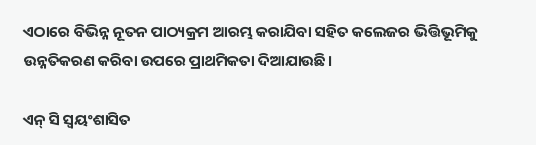ଏଠାରେ ବିଭିନ୍ନ ନୂତନ ପାଠ୍ୟକ୍ରମ ଆରମ୍ଭ କରାଯିବା ସହିତ କଲେଜର ଭିତ୍ତିଭୂମିକୁ ଉନ୍ନତିକରଣ କରିବା ଉପରେ ପ୍ରାଥମିକତା ଦିଆଯାଉଛି।

ଏନ୍ ସି ସ୍ୱୟଂଶାସିତ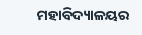ମହାବିଦ୍ୟାଳୟର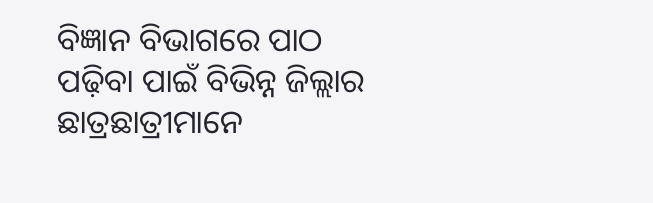ବିଜ୍ଞାନ ବିଭାଗରେ ପାଠ ପଢ଼ିବା ପାଇଁ ବିଭିନ୍ନ ଜିଲ୍ଲାର ଛାତ୍ରଛାତ୍ରୀମାନେ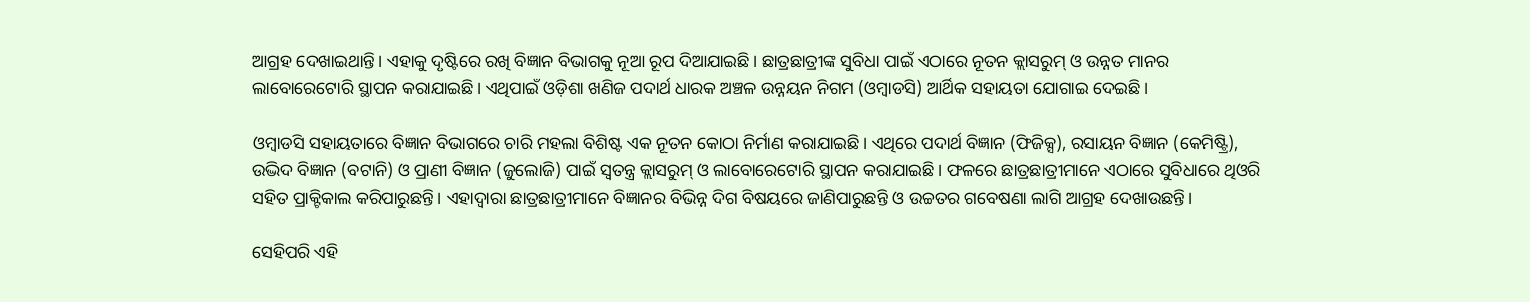ଆଗ୍ରହ ଦେଖାଇଥାନ୍ତି। ଏହାକୁ ଦୃଷ୍ଟିରେ ରଖି ବିଜ୍ଞାନ ବିଭାଗକୁ ନୂଆ ରୂପ ଦିଆଯାଇଛି। ଛାତ୍ରଛାତ୍ରୀଙ୍କ ସୁବିଧା ପାଇଁ ଏଠାରେ ନୂତନ କ୍ଲାସରୁମ୍ ଓ ଉନ୍ନତ ମାନର ଲାବୋରେଟୋରି ସ୍ଥାପନ କରାଯାଇଛି। ଏଥିପାଇଁ ଓଡ଼ିଶା ଖଣିଜ ପଦାର୍ଥ ଧାରକ ଅଞ୍ଚଳ ଉନ୍ନୟନ ନିଗମ (ଓମ୍ବାଡସି) ଆର୍ଥିକ ସହାୟତା ଯୋଗାଇ ଦେଇଛି।

ଓମ୍ବାଡସି ସହାୟତାରେ ବିଜ୍ଞାନ ବିଭାଗରେ ଚାରି ମହଲା ବିଶିଷ୍ଟ ଏକ ନୂତନ କୋଠା ନିର୍ମାଣ କରାଯାଇଛି। ଏଥିରେ ପଦାର୍ଥ ବିଜ୍ଞାନ (ଫିଜିକ୍ସ), ରସାୟନ ବିଜ୍ଞାନ (କେମିଷ୍ଟ୍ରି), ଉଦ୍ଭିଦ ବିଜ୍ଞାନ (ବଟାନି) ଓ ପ୍ରାଣୀ ବିଜ୍ଞାନ (ଜୁଲୋଜି) ପାଇଁ ସ୍ୱତନ୍ତ୍ର କ୍ଲାସରୁମ୍ ଓ ଲାବୋରେଟୋରି ସ୍ଥାପନ କରାଯାଇଛି। ଫଳରେ ଛାତ୍ରଛାତ୍ରୀମାନେ ଏଠାରେ ସୁବିଧାରେ ଥିଓରି ସହିତ ପ୍ରାକ୍ଟିକାଲ କରିପାରୁଛନ୍ତି। ଏହାଦ୍ୱାରା ଛାତ୍ରଛାତ୍ରୀମାନେ ବିଜ୍ଞାନର ବିଭିନ୍ନ ଦିଗ ବିଷୟରେ ଜାଣିପାରୁଛନ୍ତି ଓ ଉଚ୍ଚତର ଗବେଷଣା ଲାଗି ଆଗ୍ରହ ଦେଖାଉଛନ୍ତି।

ସେହିପରି ଏହି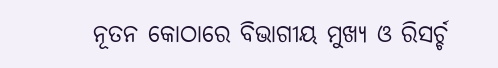ନୂତନ କୋଠାରେ ବିଭାଗୀୟ ମୁଖ୍ୟ ଓ ରିସର୍ଚ୍ଚ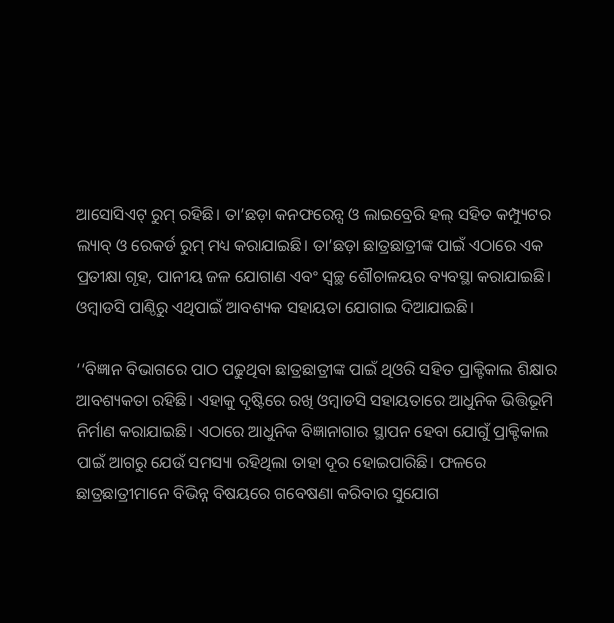ଆସୋସିଏଟ୍ ରୁମ୍ ରହିଛି। ତା’ଛଡ଼ା କନଫରେନ୍ସ ଓ ଲାଇବ୍ରେରି ହଲ୍ ସହିତ କମ୍ପ୍ୟୁଟର ଲ୍ୟାବ୍ ଓ ରେକର୍ଡ ରୁମ୍ ମଧ୍ୟ କରାଯାଇଛି। ତା’ଛଡ଼ା ଛାତ୍ରଛାତ୍ରୀଙ୍କ ପାଇଁ ଏଠାରେ ଏକ ପ୍ରତୀକ୍ଷା ଗୃହ, ପାନୀୟ ଜଳ ଯୋଗାଣ ଏବଂ ସ୍ୱଚ୍ଛ ଶୌଚାଳୟର ବ୍ୟବସ୍ଥା କରାଯାଇଛି। ଓମ୍ବାଡସି ପାଣ୍ଠିରୁ ଏଥିପାଇଁ ଆବଶ୍ୟକ ସହାୟତା ଯୋଗାଇ ଦିଆଯାଇଛି।

‘‘ବିଜ୍ଞାନ ବିଭାଗରେ ପାଠ ପଢୁଥିବା ଛାତ୍ରଛାତ୍ରୀଙ୍କ ପାଇଁ ଥିଓରି ସହିତ ପ୍ରାକ୍ଟିକାଲ ଶିକ୍ଷାର ଆବଶ୍ୟକତା ରହିଛି। ଏହାକୁ ଦୃଷ୍ଟିରେ ରଖି ଓମ୍ବାଡସି ସହାୟତାରେ ଆଧୁନିକ ଭିତ୍ତିଭୂମି ନିର୍ମାଣ କରାଯାଇଛି। ଏଠାରେ ଆଧୁନିକ ବିଜ୍ଞାନାଗାର ସ୍ଥାପନ ହେବା ଯୋଗୁଁ ପ୍ରାକ୍ଟିକାଲ ପାଇଁ ଆଗରୁ ଯେଉଁ ସମସ୍ୟା ରହିଥିଲା ତାହା ଦୂର ହୋଇପାରିଛି। ଫଳରେ ଛାତ୍ରଛାତ୍ରୀମାନେ ବିଭିନ୍ନ ବିଷୟରେ ଗବେଷଣା କରିବାର ସୁଯୋଗ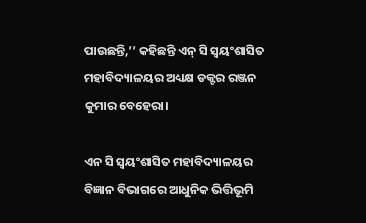ପାଉଛନ୍ତି,’’ କହିଛନ୍ତି ଏନ୍ ସି ସ୍ୱୟଂଶାସିତ ମହାବିଦ୍ୟାଳୟର ଅଧ୍ୟକ୍ଷ ଡକ୍ଟର ରଞ୍ଜନ କୁମାର ବେହେରା।

ଏନ ସି ସ୍ୱୟଂଶାସିତ ମହାବିଦ୍ୟାଳୟର ବିଜ୍ଞାନ ବିଭାଗରେ ଆଧୁନିକ ଭିତ୍ତିଭୂମି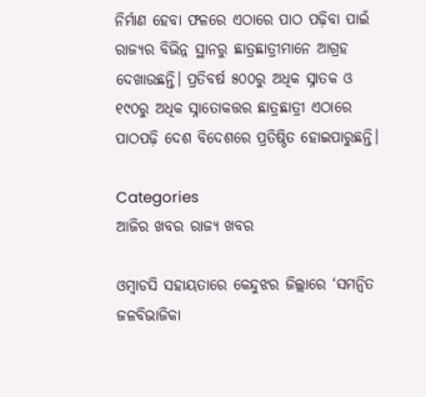ନିର୍ମାଣ ହେବା ଫଳରେ ଏଠାରେ ପାଠ ପଢ଼ିବା ପାଇଁ ରାଜ୍ୟର ବିଭିନ୍ନ ସ୍ଥାନରୁ ଛାତ୍ରଛାତ୍ରୀମାନେ ଆଗ୍ରହ ଦେଖାଉଛନ୍ତି। ପ୍ରତିବର୍ଷ ୫୦୦ରୁ ଅଧିକ ସ୍ନାତକ ଓ ୧୯୦ରୁ ଅଧିକ ସ୍ନାତୋକତ୍ତର ଛାତ୍ରଛାତ୍ରୀ ଏଠାରେ ପାଠପଢ଼ି ଦେଶ ବିଦେଶରେ ପ୍ରତିଷ୍ଠିତ ହୋଇପାରୁଛନ୍ତି।

Categories
ଆଜିର ଖବର ରାଜ୍ୟ ଖବର

ଓମ୍ବାଡସି ସହାୟତାରେ କେନ୍ଦୁଝର ଜିଲ୍ଲାରେ ‘ସମନ୍ୱିତ ଜଳବିଭାଜିକା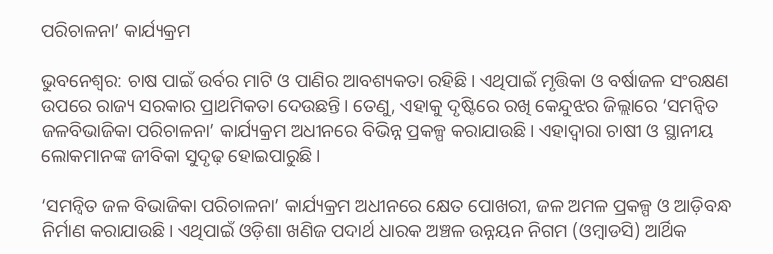ପରିଚାଳନା’ କାର୍ଯ୍ୟକ୍ରମ

ଭୁବନେଶ୍ଵର: ଚାଷ ପାଇଁ ଉର୍ବର ମାଟି ଓ ପାଣିର ଆବଶ୍ୟକତା ରହିଛି। ଏଥିପାଇଁ ମୃତ୍ତିକା ଓ ବର୍ଷାଜଳ ସଂରକ୍ଷଣ ଉପରେ ରାଜ୍ୟ ସରକାର ପ୍ରାଥମିକତା ଦେଉଛନ୍ତି। ତେଣୁ, ଏହାକୁ ଦୃଷ୍ଟିରେ ରଖି କେନ୍ଦୁଝର ଜିଲ୍ଲାରେ ‘ସମନ୍ୱିତ ଜଳବିଭାଜିକା ପରିଚାଳନା’ କାର୍ଯ୍ୟକ୍ରମ ଅଧୀନରେ ବିଭିନ୍ନ ପ୍ରକଳ୍ପ କରାଯାଉଛି। ଏହାଦ୍ୱାରା ଚାଷୀ ଓ ସ୍ଥାନୀୟ ଲୋକମାନଙ୍କ ଜୀବିକା ସୁଦୃଢ଼ ହୋଇପାରୁଛି।

‘ସମନ୍ୱିତ ଜଳ ବିଭାଜିକା ପରିଚାଳନା’ କାର୍ଯ୍ୟକ୍ରମ ଅଧୀନରେ କ୍ଷେତ ପୋଖରୀ, ଜଳ ଅମଳ ପ୍ରକଳ୍ପ ଓ ଆଡ଼ିବନ୍ଧ ନିର୍ମାଣ କରାଯାଉଛି। ଏଥିପାଇଁ ଓଡ଼ିଶା ଖଣିଜ ପଦାର୍ଥ ଧାରକ ଅଞ୍ଚଳ ଉନ୍ନୟନ ନିଗମ (ଓମ୍ବାଡସି) ଆର୍ଥିକ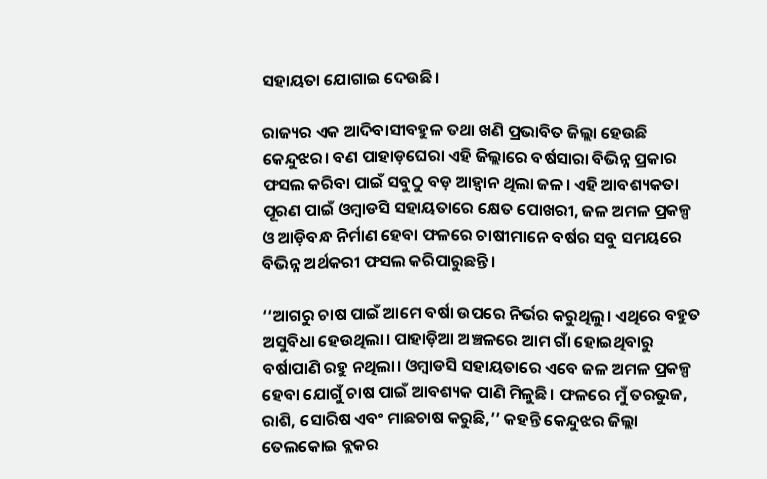ସହାୟତା ଯୋଗାଇ ଦେଉଛି।

ରାଜ୍ୟର ଏକ ଆଦିବାସୀବହୁଳ ତଥା ଖଣି ପ୍ରଭାବିତ ଜିଲ୍ଲା ହେଉଛି କେନ୍ଦୁଝର। ବଣ ପାହାଡ଼ଘେରା ଏହି ଜିଲ୍ଲାରେ ବର୍ଷସାରା ବିଭିନ୍ନ ପ୍ରକାର ଫସଲ କରିବା ପାଇଁ ସବୁଠୁ ବଡ଼ ଆହ୍ୱାନ ଥିଲା ଜଳ। ଏହି ଆବଶ୍ୟକତା ପୂରଣ ପାଇଁ ଓମ୍ବାଡସି ସହାୟତାରେ କ୍ଷେତ ପୋଖରୀ, ଜଳ ଅମଳ ପ୍ରକଳ୍ପ ଓ ଆଡ଼ିବନ୍ଧ ନିର୍ମାଣ ହେବା ଫଳରେ ଚାଷୀମାନେ ବର୍ଷର ସବୁ ସମୟରେ ବିଭିନ୍ନ ଅର୍ଥକରୀ ଫସଲ କରିପାରୁଛନ୍ତି।

‘‘ଆଗରୁ ଚାଷ ପାଇଁ ଆମେ ବର୍ଷା ଉପରେ ନିର୍ଭର କରୁଥିଲୁ। ଏଥିରେ ବହୁତ ଅସୁବିଧା ହେଉଥିଲା। ପାହାଡ଼ିଆ ଅଞ୍ଚଳରେ ଆମ ଗାଁ ହୋଇଥିବାରୁ ବର୍ଷାପାଣି ରହୁ ନଥିଲା। ଓମ୍ବାଡସି ସହାୟତାରେ ଏବେ ଜଳ ଅମଳ ପ୍ରକଳ୍ପ ହେବା ଯୋଗୁଁ ଚାଷ ପାଇଁ ଆବଶ୍ୟକ ପାଣି ମିଳୁଛି। ଫଳରେ ମୁଁ ତରଭୁଜ, ରାଶି, ସୋରିଷ ଏବଂ ମାଛଚାଷ କରୁଛି,’’ କହନ୍ତି କେନ୍ଦୁଝର ଜିଲ୍ଲା ତେଲକୋଇ ବ୍ଲକର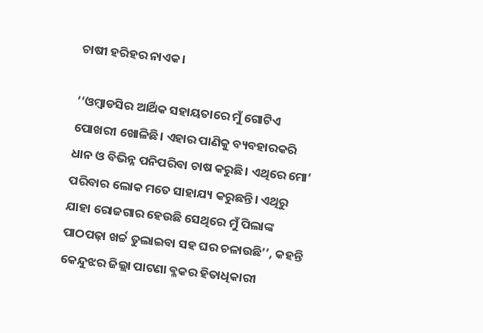ଚାଷୀ ହରିହର ନାଏକ।

‘‘ଓମ୍ବାଡସିର ଆର୍ଥିକ ସହାୟତାରେ ମୁଁ ଗୋଟିଏ ପୋଖରୀ ଖୋଳିଛି। ଏହାର ପାଣିକୁ ବ୍ୟବହାରକରି ଧାନ ଓ ବିଭିନ୍ନ ପନିପରିବା ଚାଷ କରୁଛି। ଏଥିରେ ମୋ’ ପରିବାର ଲୋକ ମତେ ସାହାଯ୍ୟ କରୁଛନ୍ତି। ଏଥିରୁ ଯାହା ରୋଜଗାର ହେଉଛି ସେଥିରେ ମୁଁ ପିଲାଙ୍କ ପାଠପଢ଼ା ଖର୍ଚ୍ଚ ତୁଲାଇବା ସହ ଘର ଚଳାଉଛି’’, କହନ୍ତି କେନ୍ଦୁଝର ଜିଲ୍ଲା ପାଟଣା ବ୍ଳକର ହିତାଧିକାରୀ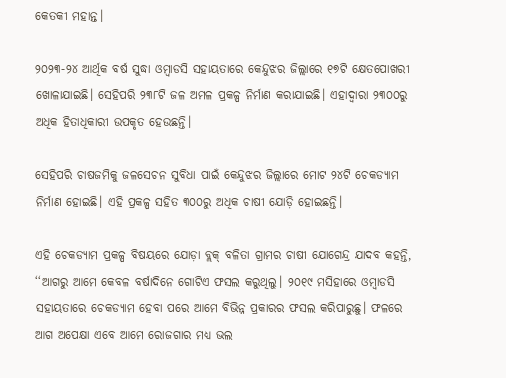କେତକୀ ମହାନ୍ତ।

୨୦୨୩-୨୪ ଆର୍ଥିକ ବର୍ଷ ସୁଦ୍ଧା ଓମ୍ବାଡସି ସହାୟତାରେ କେନ୍ଦୁଝର ଜିଲ୍ଲାରେ ୧୭ଟି କ୍ଷେତପୋଖରୀ ଖୋଳାଯାଇଛି। ସେହିପରି ୨୩୮ଟି ଜଳ ଅମଳ ପ୍ରକଳ୍ପ ନିର୍ମାଣ କରାଯାଇଛି। ଏହାଦ୍ୱାରା ୨୩୦୦ରୁ ଅଧିକ ହିତାଧିକାରୀ ଉପକୃତ ହେଉଛନ୍ତି।

ସେହିପରି ଚାଷଜମିକୁ ଜଳସେଚନ ସୁବିଧା ପାଇଁ କେନ୍ଦୁଝର ଜିଲ୍ଲାରେ ମୋଟ ୨୪ଟି ଚେକଡ୍ୟାମ ନିର୍ମାଣ ହୋଇଛି। ଏହି ପ୍ରକଳ୍ପ ସହିତ ୩୦୦ରୁ ଅଧିକ ଚାଷୀ ଯୋଡ଼ି ହୋଇଛନ୍ତି।

ଏହି ଚେକଡ୍ୟାମ ପ୍ରକଳ୍ପ ବିଷୟରେ ଯୋଡ଼ା ବ୍ଲକ୍ ବଳିତା ଗ୍ରାମର ଚାଷୀ ଯୋଗେନ୍ଦ୍ର ଯାଦବ କହନ୍ତି, ‘‘ଆଗରୁ ଆମେ କେବଳ ବର୍ଷାଦିନେ ଗୋଟିଏ ଫସଲ କରୁଥିଲୁ। ୨୦୧୯ ମସିହାରେ ଓମ୍ବାଡସି ସହାୟତାରେ ଚେକଡ୍ୟାମ ହେବା ପରେ ଆମେ ବିଭିନ୍ନ ପ୍ରକାରର ଫସଲ କରିପାରୁଛୁ। ଫଳରେ ଆଗ ଅପେକ୍ଷା ଏବେ ଆମେ ରୋଜଗାର ମଧ୍ୟ ଭଲ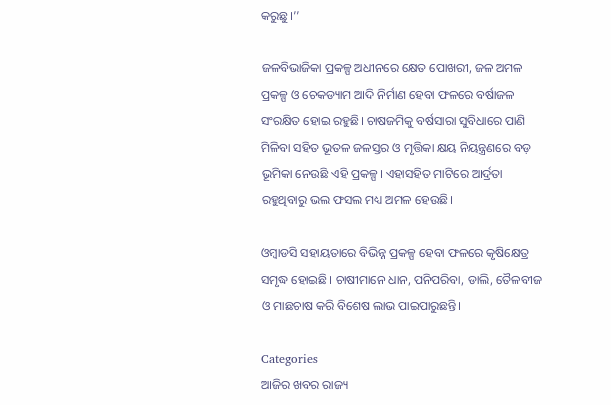କରୁଛୁ।’’

ଜଳବିଭାଜିକା ପ୍ରକଳ୍ପ ଅଧୀନରେ କ୍ଷେତ ପୋଖରୀ, ଜଳ ଅମଳ ପ୍ରକଳ୍ପ ଓ ଚେକଡ୍ୟାମ ଆଦି ନିର୍ମାଣ ହେବା ଫଳରେ ବର୍ଷାଜଳ ସଂରକ୍ଷିତ ହୋଇ ରହୁଛି। ଚାଷଜମିକୁ ବର୍ଷସାରା ସୁବିଧାରେ ପାଣି ମିଳିବା ସହିତ ଭୂତଳ ଜଳସ୍ତର ଓ ମୃତ୍ତିକା କ୍ଷୟ ନିୟନ୍ତ୍ରଣରେ ବଡ଼ ଭୂମିକା ନେଉଛି ଏହି ପ୍ରକଳ୍ପ। ଏହାସହିତ ମାଟିରେ ଆର୍ଦ୍ରତା ରହୁଥିବାରୁ ଭଲ ଫସଲ ମଧ୍ୟ ଅମଳ ହେଉଛି।

ଓମ୍ବାଡସି ସହାୟତାରେ ବିଭିନ୍ନ ପ୍ରକଳ୍ପ ହେବା ଫଳରେ କୃଷିକ୍ଷେତ୍ର ସମୃଦ୍ଧ ହୋଇଛି। ଚାଷୀମାନେ ଧାନ, ପନିପରିବା, ଡାଲି, ତୈଳବୀଜ ଓ ମାଛଚାଷ କରି ବିଶେଷ ଲାଭ ପାଇପାରୁଛନ୍ତି।

Categories
ଆଜିର ଖବର ରାଜ୍ୟ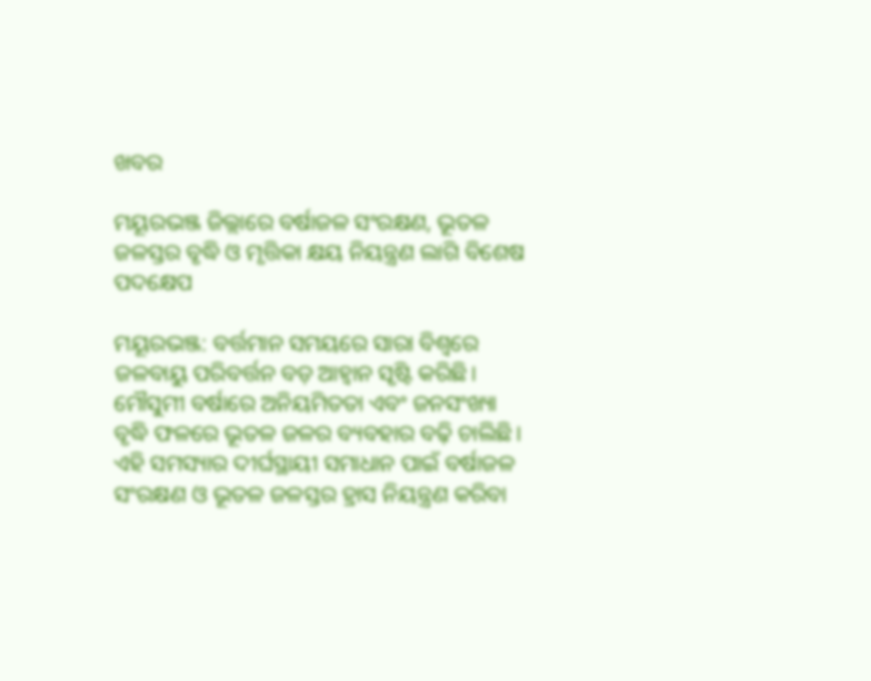ଖବର

ମୟୂରଭଞ୍ଜ ଜିଲ୍ଲାରେ ବର୍ଷାଜଳ ସଂରକ୍ଷଣ, ଭୂତଳ ଜଳସ୍ତର ବୃଦ୍ଧି ଓ ମୃତ୍ତିକା କ୍ଷୟ ନିୟନ୍ତ୍ରଣ ଲାଗି ବିଶେଷ ପଦକ୍ଷେପ

ମୟୂରଭଞ୍ଜ: ବର୍ତ୍ତମାନ ସମୟରେ ସାରା ବିଶ୍ୱରେ ଜଳବାୟୁ ପରିବର୍ତ୍ତନ ବଡ଼ ଆହ୍ୱାନ ସୃଷ୍ଟି କରିଛି। ମୌସୁମୀ ବର୍ଷାରେ ଅନିୟମିତତା ଏବଂ ଜନସଂଖ୍ୟା ବୃଦ୍ଧି ଫଳରେ ଭୂତଳ ଜଳର ବ୍ୟବହାର ବଢ଼ି ଚାଲିଛି। ଏହି ସମସ୍ୟାର ଦୀର୍ଘସ୍ଥାୟୀ ସମାଧାନ ପାଇଁ ବର୍ଷାଜଳ ସଂରକ୍ଷଣ ଓ ଭୂତଳ ଜଳସ୍ତର ହ୍ରାସ ନିୟନ୍ତ୍ରଣ କରିବା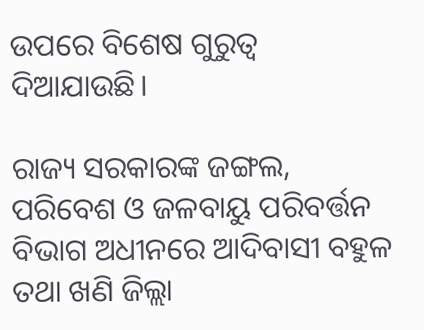ଉପରେ ବିଶେଷ ଗୁରୁତ୍ୱ ଦିଆଯାଉଛି।

ରାଜ୍ୟ ସରକାରଙ୍କ ଜଙ୍ଗଲ, ପରିବେଶ ଓ ଜଳବାୟୁ ପରିବର୍ତ୍ତନ ବିଭାଗ ଅଧୀନରେ ଆଦିବାସୀ ବହୁଳ ତଥା ଖଣି ଜିଲ୍ଲା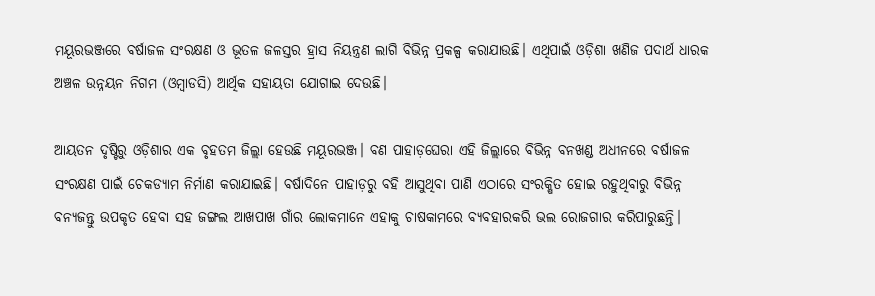ମୟୂରଭଞ୍ଜରେ ବର୍ଷାଜଳ ସଂରକ୍ଷଣ ଓ ଭୂତଳ ଜଳସ୍ତର ହ୍ରାସ ନିୟନ୍ତ୍ରଣ ଲାଗି ବିଭିନ୍ନ ପ୍ରକଳ୍ପ କରାଯାଉଛି। ଏଥିପାଇଁ ଓଡ଼ିଶା ଖଣିଜ ପଦାର୍ଥ ଧାରକ ଅଞ୍ଚଳ ଉନ୍ନୟନ ନିଗମ (ଓମ୍ବାଡସି) ଆର୍ଥିକ ସହାୟତା ଯୋଗାଇ ଦେଉଛି।

ଆୟତନ ଦୃଷ୍ଟିରୁ ଓଡ଼ିଶାର ଏକ ବୃହତମ ଜିଲ୍ଲା ହେଉଛି ମୟୂରଭଞ୍ଜ। ବଣ ପାହାଡ଼ଘେରା ଏହି ଜିଲ୍ଲାରେ ବିଭିନ୍ନ ବନଖଣ୍ଡ ଅଧୀନରେ ବର୍ଷାଜଳ ସଂରକ୍ଷଣ ପାଇଁ ଚେକଡ୍ୟାମ ନିର୍ମାଣ କରାଯାଇଛି। ବର୍ଷାଦିନେ ପାହାଡ଼ରୁ ବହି ଆସୁଥିବା ପାଣି ଏଠାରେ ସଂରକ୍ଷିତ ହୋଇ ରହୁଥିବାରୁ ବିଭିନ୍ନ ବନ୍ୟଜନ୍ତୁ ଉପକୃତ ହେବା ସହ ଜଙ୍ଗଲ ଆଖପାଖ ଗାଁର ଲୋକମାନେ ଏହାକୁ ଚାଷକାମରେ ବ୍ୟବହାରକରି ଭଲ ରୋଜଗାର କରିପାରୁଛନ୍ତି।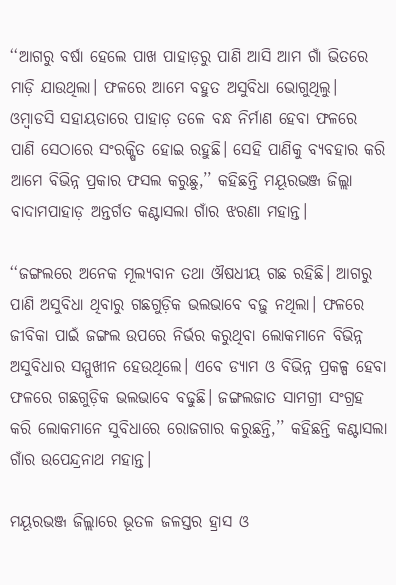‘‘ଆଗରୁ ବର୍ଷା ହେଲେ ପାଖ ପାହାଡ଼ରୁ ପାଣି ଆସି ଆମ ଗାଁ ଭିତରେ ମାଡ଼ି ଯାଉଥିଲା। ଫଳରେ ଆମେ ବହୁତ ଅସୁବିଧା ଭୋଗୁଥିଲୁ। ଓମ୍ବାଡସି ସହାୟତାରେ ପାହାଡ଼ ତଳେ ବନ୍ଧ ନିର୍ମାଣ ହେବା ଫଳରେ ପାଣି ସେଠାରେ ସଂରକ୍ଷିତ ହୋଇ ରହୁଛି। ସେହି ପାଣିକୁ ବ୍ୟବହାର କରି ଆମେ ବିଭିନ୍ନ ପ୍ରକାର ଫସଲ କରୁଛୁ,’’ କହିଛନ୍ତି ମୟୂରଭଞ୍ଜ ଜିଲ୍ଲା ବାଦାମପାହାଡ଼ ଅନ୍ତର୍ଗତ କଣ୍ଟାସଲା ଗାଁର ଝରଣା ମହାନ୍ତ।

‘‘ଜଙ୍ଗଲରେ ଅନେକ ମୂଲ୍ୟବାନ ତଥା ଔଷଧୀୟ ଗଛ ରହିଛି। ଆଗରୁ ପାଣି ଅସୁବିଧା ଥିବାରୁ ଗଛଗୁଡ଼ିକ ଭଲଭାବେ ବଢ଼ୁ ନଥିଲା। ଫଳରେ ଜୀବିକା ପାଇଁ ଜଙ୍ଗଲ ଉପରେ ନିର୍ଭର କରୁଥିବା ଲୋକମାନେ ବିଭିନ୍ନ ଅସୁବିଧାର ସମ୍ମୁଖୀନ ହେଉଥିଲେ। ଏବେ ଡ୍ୟାମ ଓ ବିଭିନ୍ନ ପ୍ରକଳ୍ପ ହେବା ଫଳରେ ଗଛଗୁଡ଼ିକ ଭଲଭାବେ ବଢୁଛି। ଜଙ୍ଗଲଜାତ ସାମଗ୍ରୀ ସଂଗ୍ରହ କରି ଲୋକମାନେ ସୁବିଧାରେ ରୋଜଗାର କରୁଛନ୍ତି,’’ କହିଛନ୍ତି କଣ୍ଟାସଲା ଗାଁର ଉପେନ୍ଦ୍ରନାଥ ମହାନ୍ତ।

ମୟୂରଭଞ୍ଜ ଜିଲ୍ଲାରେ ଭୂତଳ ଜଳସ୍ତର ହ୍ରାସ ଓ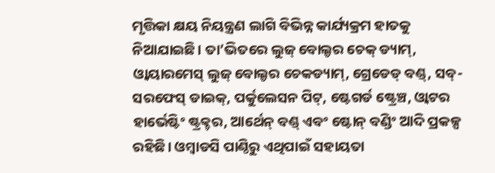ମୃତ୍ତିକା କ୍ଷୟ ନିୟନ୍ତ୍ରଣ ଲାଗି ବିଭିନ୍ନ କାର୍ଯ୍ୟକ୍ରମ ହାତକୁ ନିଆଯାଇଛି। ତା’ଭିତରେ ଲୁଜ୍ ବୋଲ୍ଡର ଚେକ୍ ଡ୍ୟାମ୍, ଓ୍ୱାୟାରମେସ୍ ଲୁଜ୍ ବୋଲ୍ଡର ଚେକଡ୍ୟାମ୍, ଗ୍ରେଡେଡ୍ ବଣ୍ଡ୍, ସବ୍-ସରଫେସ୍ ଡାଇକ୍, ପର୍କୁଲେସନ ପିଟ୍, ଷ୍ଟେଗର୍ଡ ଷ୍ଟ୍ରେଞ୍ଚ, ଓ୍ୱାଟର ହାର୍ଭେଷ୍ଟିଂ ଷ୍ଟ୍ରକ୍ଚର, ଆର୍ଥେନ୍ ବଣ୍ଡ୍ ଏବଂ ଷ୍ଟୋନ୍ ବଣ୍ଡିଂ ଆଦି ପ୍ରକଳ୍ପ ରହିଛି। ଓମ୍ବାଡସି ପାଣ୍ଠିରୁ ଏଥିପାଇଁ ସହାୟତା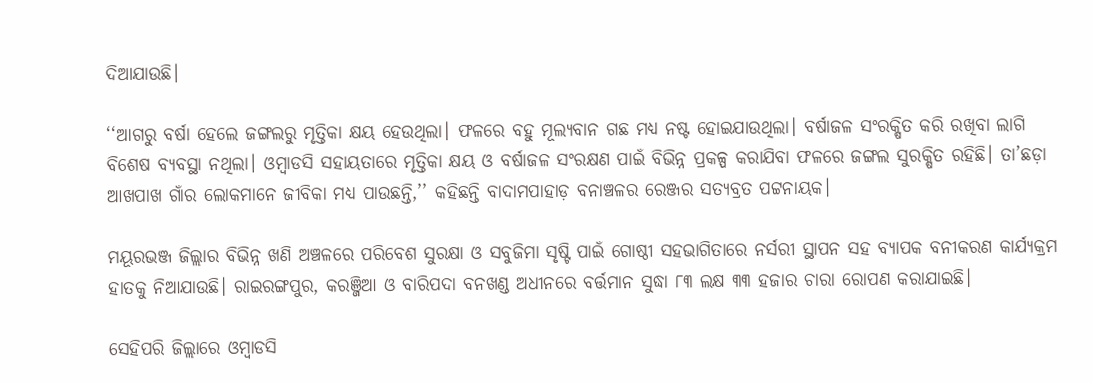ଦିଆଯାଉଛି।

‘‘ଆଗରୁ ବର୍ଷା ହେଲେ ଜଙ୍ଗଲରୁ ମୃତ୍ତିକା କ୍ଷୟ ହେଉଥିଲା। ଫଳରେ ବହୁ ମୂଲ୍ୟବାନ ଗଛ ମଧ୍ୟ ନଷ୍ଟ ହୋଇଯାଉଥିଲା। ବର୍ଷାଜଳ ସଂରକ୍ଷିତ କରି ରଖିବା ଲାଗି ବିଶେଷ ବ୍ୟବସ୍ଥା ନଥିଲା। ଓମ୍ବାଡସି ସହାୟତାରେ ମୃତ୍ତିକା କ୍ଷୟ ଓ ବର୍ଷାଜଳ ସଂରକ୍ଷଣ ପାଇଁ ବିଭିନ୍ନ ପ୍ରକଳ୍ପ କରାଯିବା ଫଳରେ ଜଙ୍ଗଲ ସୁରକ୍ଷିତ ରହିଛି। ତା’ଛଡ଼ା ଆଖପାଖ ଗାଁର ଲୋକମାନେ ଜୀବିକା ମଧ୍ୟ ପାଉଛନ୍ତି,’’ କହିଛନ୍ତି ବାଦାମପାହାଡ଼ ବନାଞ୍ଚଳର ରେଞ୍ଜର ସତ୍ୟବ୍ରତ ପଟ୍ଟନାୟକ।

ମୟୂରଭଞ୍ଜ ଜିଲ୍ଲାର ବିଭିନ୍ନ ଖଣି ଅଞ୍ଚଳରେ ପରିବେଶ ସୁରକ୍ଷା ଓ ସବୁଜିମା ସୃଷ୍ଟି ପାଇଁ ଗୋଷ୍ଠୀ ସହଭାଗିତାରେ ନର୍ସରୀ ସ୍ଥାପନ ସହ ବ୍ୟାପକ ବନୀକରଣ କାର୍ଯ୍ୟକ୍ରମ ହାତକୁ ନିଆଯାଉଛି। ରାଇରଙ୍ଗପୁର, କରଞ୍ଜିଆ ଓ ବାରିପଦା ବନଖଣ୍ଡ ଅଧୀନରେ ବର୍ତ୍ତମାନ ସୁଦ୍ଧା ୮୩ ଲକ୍ଷ ୩୩ ହଜାର ଚାରା ରୋପଣ କରାଯାଇଛି।

ସେହିପରି ଜିଲ୍ଲାରେ ଓମ୍ବାଡସି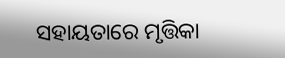ସହାୟତାରେ ମୃତ୍ତିକା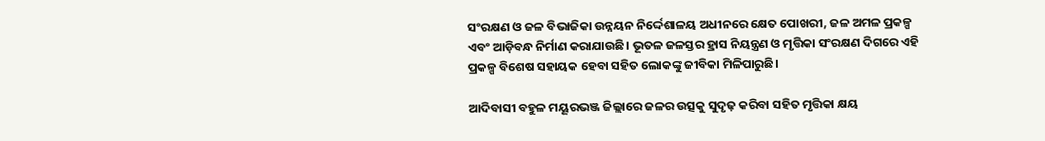ସଂରକ୍ଷଣ ଓ ଜଳ ବିଭାଜିକା ଉନ୍ନୟନ ନିର୍ଦ୍ଦେଶାଳୟ ଅଧୀନରେ କ୍ଷେତ ପୋଖରୀ, ଜଳ ଅମଳ ପ୍ରକଳ୍ପ ଏବଂ ଆଡ଼ିବନ୍ଧ ନିର୍ମାଣ କରାଯାଉଛି। ଭୂତଳ ଜଳସ୍ତର ହ୍ରାସ ନିୟନ୍ତ୍ରଣ ଓ ମୃତ୍ତିକା ସଂରକ୍ଷଣ ଦିଗରେ ଏହି ପ୍ରକଳ୍ପ ବିଶେଷ ସହାୟକ ହେବା ସହିତ ଲୋକଙ୍କୁ ଜୀବିକା ମିଳିପାରୁଛି।

ଆଦିବାସୀ ବହୁଳ ମୟୂରଭଞ୍ଜ ଜିଲ୍ଲାରେ ଜଳର ଉତ୍ସକୁ ସୁଦୃଢ଼ କରିବା ସହିତ ମୃତ୍ତିକା କ୍ଷୟ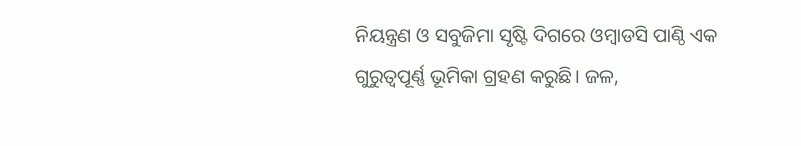ନିୟନ୍ତ୍ରଣ ଓ ସବୁଜିମା ସୃଷ୍ଟି ଦିଗରେ ଓମ୍ବାଡସି ପାଣ୍ଠି ଏକ ଗୁରୁତ୍ୱପୂର୍ଣ୍ଣ ଭୂମିକା ଗ୍ରହଣ କରୁଛି। ଜଳ,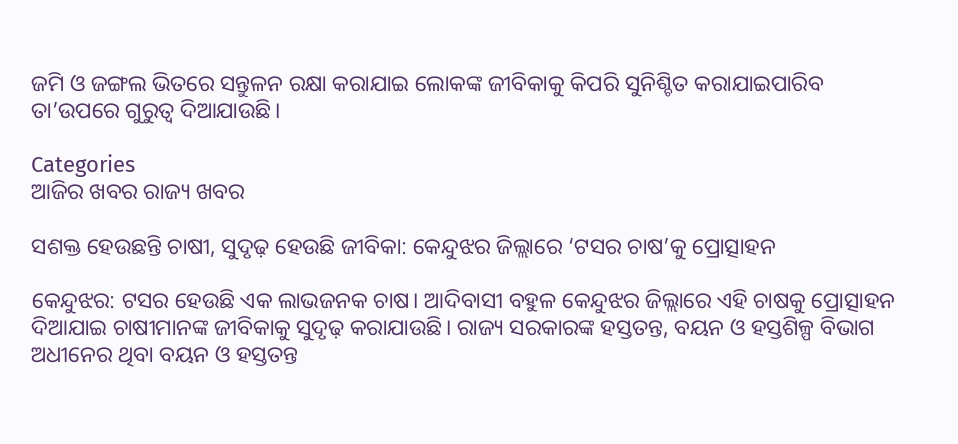ଜମି ଓ ଜଙ୍ଗଲ ଭିତରେ ସନ୍ତୁଳନ ରକ୍ଷା କରାଯାଇ ଲୋକଙ୍କ ଜୀବିକାକୁ କିପରି ସୁନିଶ୍ଚିତ କରାଯାଇପାରିବ ତା’ଉପରେ ଗୁରୁତ୍ୱ ଦିଆଯାଉଛି।

Categories
ଆଜିର ଖବର ରାଜ୍ୟ ଖବର

ସଶକ୍ତ ହେଉଛନ୍ତି ଚାଷୀ, ସୁଦୃଢ଼ ହେଉଛି ଜୀବିକା: କେନ୍ଦୁଝର ଜିଲ୍ଲାରେ ‘ଟସର ଚାଷ’କୁ ପ୍ରୋତ୍ସାହନ

କେନ୍ଦୁଝର: ଟସର ହେଉଛି ଏକ ଲାଭଜନକ ଚାଷ। ଆଦିବାସୀ ବହୁଳ କେନ୍ଦୁଝର ଜିଲ୍ଲାରେ ଏହି ଚାଷକୁ ପ୍ରୋତ୍ସାହନ ଦିଆଯାଇ ଚାଷୀମାନଙ୍କ ଜୀବିକାକୁ ସୁଦୃଢ଼ କରାଯାଉଛି। ରାଜ୍ୟ ସରକାରଙ୍କ ହସ୍ତତନ୍ତ, ବୟନ ଓ ହସ୍ତଶିଳ୍ପ ବିଭାଗ ଅଧୀନେର ଥିବା ବୟନ ଓ ହସ୍ତତନ୍ତ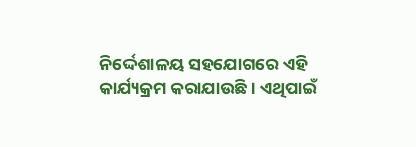ନିର୍ଦ୍ଦେଶାଳୟ ସହଯୋଗରେ ଏହି କାର୍ଯ୍ୟକ୍ରମ କରାଯାଉଛି। ଏଥିପାଇଁ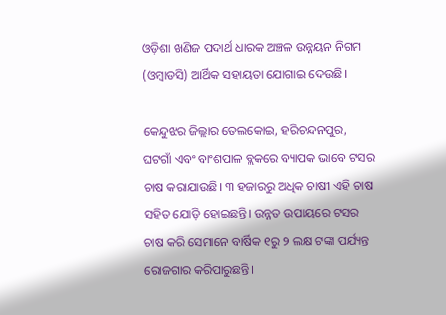ଓଡ଼ିଶା ଖଣିଜ ପଦାର୍ଥ ଧାରକ ଅଞ୍ଚଳ ଉନ୍ନୟନ ନିଗମ (ଓମ୍ବାଡସି) ଆର୍ଥିକ ସହାୟତା ଯୋଗାଇ ଦେଉଛି।

କେନ୍ଦୁଝର ଜିଲ୍ଲାର ତେଲକୋଇ, ହରିଚନ୍ଦନପୁର, ଘଟଗାଁ ଏବଂ ବାଂଶପାଳ ବ୍ଲକରେ ବ୍ୟାପକ ଭାବେ ଟସର ଚାଷ କରାଯାଉଛି। ୩ ହଜାରରୁ ଅଧିକ ଚାଷୀ ଏହି ଚାଷ ସହିତ ଯୋଡ଼ି ହୋଇଛନ୍ତି। ଉନ୍ନତ ଉପାୟରେ ଟସର ଚାଷ କରି ସେମାନେ ବାର୍ଷିକ ୧ରୁ ୨ ଲକ୍ଷ ଟଙ୍କା ପର୍ଯ୍ୟନ୍ତ ରୋଜଗାର କରିପାରୁଛନ୍ତି।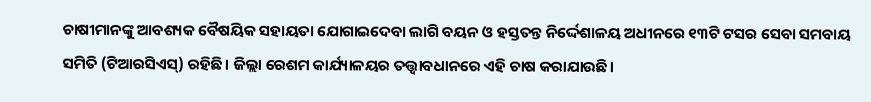ଚାଷୀମାନଙ୍କୁ ଆବଶ୍ୟକ ବୈଷୟିକ ସହାୟତା ଯୋଗାଇଦେବା ଲାଗି ବୟନ ଓ ହସ୍ତତନ୍ତ ନିର୍ଦ୍ଦେଶାଳୟ ଅଧୀନରେ ୧୩ଟି ଟସର ସେବା ସମବାୟ ସମିତି (ଟିଆରସିଏସ୍) ରହିଛି। ଜିଲ୍ଲା ରେଶମ କାର୍ଯ୍ୟାଳୟର ତତ୍ତ୍ୱାବଧାନରେ ଏହି ଚାଷ କରାଯାଉଛି।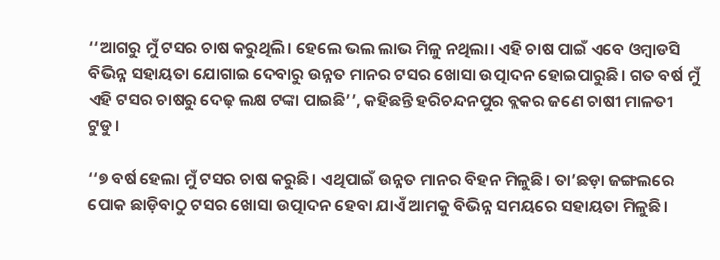‘‘ଆଗରୁ ମୁଁ ଟସର ଚାଷ କରୁଥିଲି। ହେଲେ ଭଲ ଲାଭ ମିଳୁ ନଥିଲା। ଏହି ଚାଷ ପାଇଁ ଏବେ ଓମ୍ବାଡସି ବିଭିନ୍ନ ସହାୟତା ଯୋଗାଇ ଦେବାରୁ ଉନ୍ନତ ମାନର ଟସର ଖୋସା ଉତ୍ପାଦନ ହୋଇପାରୁଛି। ଗତ ବର୍ଷ ମୁଁ ଏହି ଟସର ଚାଷରୁ ଦେଢ଼ ଲକ୍ଷ ଟଙ୍କା ପାଇଛି’’, କହିଛନ୍ତି ହରିଚନ୍ଦନପୁର ବ୍ଲକର ଜଣେ ଚାଷୀ ମାଳତୀ ଟୁଡୁ।

‘‘୭ ବର୍ଷ ହେଲା ମୁଁ ଟସର ଚାଷ କରୁଛି। ଏଥିପାଇଁ ଉନ୍ନତ ମାନର ବିହନ ମିଳୁଛି। ତା’ଛଡ଼ା ଜଙ୍ଗଲରେ ପୋକ ଛାଡ଼ିବାଠୁ ଟସର ଖୋସା ଉତ୍ପାଦନ ହେବା ଯାଏଁ ଆମକୁ ବିଭିନ୍ନ ସମୟରେ ସହାୟତା ମିଳୁଛି।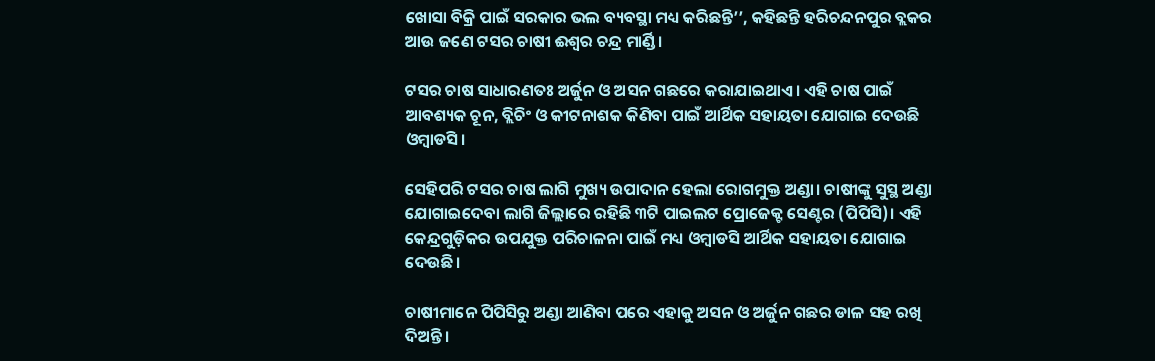ଖୋସା ବିକ୍ରି ପାଇଁ ସରକାର ଭଲ ବ୍ୟବସ୍ଥା ମଧ୍ୟ କରିଛନ୍ତି’’, କହିଛନ୍ତି ହରିଚନ୍ଦନପୁର ବ୍ଲକର ଆଉ ଜଣେ ଟସର ଚାଷୀ ଈଶ୍ୱର ଚନ୍ଦ୍ର ମାର୍ଣ୍ଡି।

ଟସର ଚାଷ ସାଧାରଣତଃ ଅର୍ଜୁନ ଓ ଅସନ ଗଛରେ କରାଯାଇଥାଏ। ଏହି ଚାଷ ପାଇଁ ଆବଶ୍ୟକ ଚୂନ, ବ୍ଲିଚିଂ ଓ କୀଟନାଶକ କିଣିବା ପାଇଁ ଆର୍ଥିକ ସହାୟତା ଯୋଗାଇ ଦେଉଛି ଓମ୍ବାଡସି।

ସେହିପରି ଟସର ଚାଷ ଲାଗି ମୁଖ୍ୟ ଉପାଦାନ ହେଲା ରୋଗମୁକ୍ତ ଅଣ୍ଡା। ଚାଷୀଙ୍କୁ ସୁସ୍ଥ ଅଣ୍ଡା ଯୋଗାଇଦେବା ଲାଗି ଜିଲ୍ଲାରେ ରହିଛି ୩ଟି ପାଇଲଟ ପ୍ରୋଜେକ୍ଟ ସେଣ୍ଟର (ପିପିସି)। ଏହି କେନ୍ଦ୍ରଗୁଡ଼ିକର ଉପଯୁକ୍ତ ପରିଚାଳନା ପାଇଁ ମଧ୍ୟ ଓମ୍ବାଡସି ଆର୍ଥିକ ସହାୟତା ଯୋଗାଇ ଦେଉଛି।

ଚାଷୀମାନେ ପିପିସିରୁ ଅଣ୍ଡା ଆଣିବା ପରେ ଏହାକୁ ଅସନ ଓ ଅର୍ଜୁନ ଗଛର ଡାଳ ସହ ରଖି ଦିଅନ୍ତି।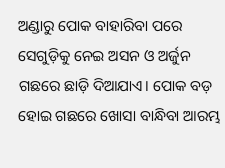ଅଣ୍ଡାରୁ ପୋକ ବାହାରିବା ପରେ ସେଗୁଡ଼ିକୁ ନେଇ ଅସନ ଓ ଅର୍ଜୁନ ଗଛରେ ଛାଡ଼ି ଦିଆଯାଏ। ପୋକ ବଡ଼ ହୋଇ ଗଛରେ ଖୋସା ବାନ୍ଧିବା ଆରମ୍ଭ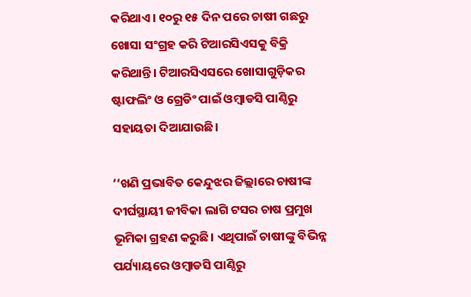କରିଥାଏ। ୧୦ରୁ ୧୫ ଦିନ ପରେ ଚାଷୀ ଗଛରୁ ଖୋସା ସଂଗ୍ରହ କରି ଟିଆରସିଏସକୁ ବିକ୍ରି କରିଥାନ୍ତି। ଟିଆରସିଏସରେ ଖୋସାଗୁଡ଼ିକର ଷ୍ଟାଫଲିଂ ଓ ଗ୍ରେଡିଂ ପାଇଁ ଓମ୍ବାଡସି ପାଣ୍ଠିରୁ ସହାୟତା ଦିଆଯାଉଛି।

‘‘ଖଣି ପ୍ରଭାବିତ କେନ୍ଦୁଝର ଜିଲ୍ଲାରେ ଚାଷୀଙ୍କ ଦୀର୍ଘସ୍ଥାୟୀ ଜୀବିକା ଲାଗି ଟସର ଚାଷ ପ୍ରମୁଖ ଭୂମିକା ଗ୍ରହଣ କରୁଛି। ଏଥିପାଇଁ ଚାଷୀଙ୍କୁ ବିଭିନ୍ନ ପର୍ଯ୍ୟାୟରେ ଓମ୍ବାଡସି ପାଣ୍ଠିରୁ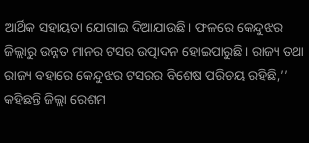ଆର୍ଥିକ ସହାୟତା ଯୋଗାଇ ଦିଆଯାଉଛି। ଫଳରେ କେନ୍ଦୁଝର ଜିଲ୍ଲାରୁ ଉନ୍ନତ ମାନର ଟସର ଉତ୍ପାଦନ ହୋଇପାରୁଛି। ରାଜ୍ୟ ତଥା ରାଜ୍ୟ ବହାରେ କେନ୍ଦୁଝର ଟସରର ବିଶେଷ ପରିଚୟ ରହିଛି,’’ କହିଛନ୍ତି ଜିଲ୍ଲା ରେଶମ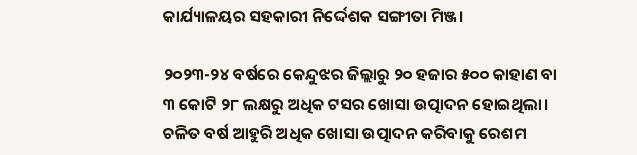କାର୍ଯ୍ୟାଳୟର ସହକାରୀ ନିର୍ଦ୍ଦେଶକ ସଙ୍ଗୀତା ମିଞ୍ଜ।

୨୦୨୩-୨୪ ବର୍ଷରେ କେନ୍ଦୁଝର ଜିଲ୍ଲାରୁ ୨୦ ହଜାର ୫୦୦ କାହାଣ ବା ୩ କୋଟି ୨୮ ଲକ୍ଷରୁ ଅଧିକ ଟସର ଖୋସା ଉତ୍ପାଦନ ହୋଇଥିଲା। ଚଳିତ ବର୍ଷ ଆହୁରି ଅଧିକ ଖୋସା ଉତ୍ପାଦନ କରିବାକୁ ରେଶମ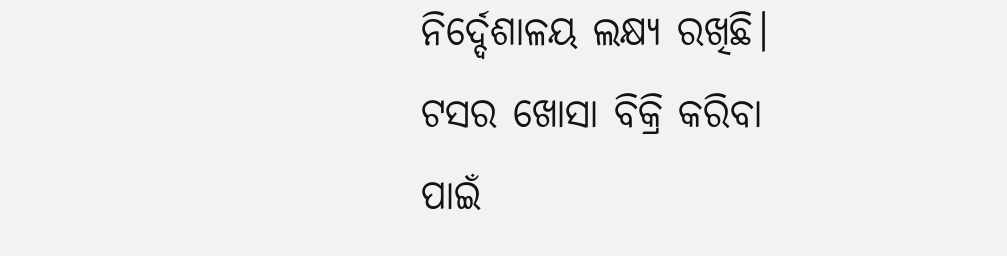ନିର୍ଦ୍ଦେଶାଳୟ ଲକ୍ଷ୍ୟ ରଖିଛି। ଟସର ଖୋସା ବିକ୍ରି କରିବା ପାଇଁ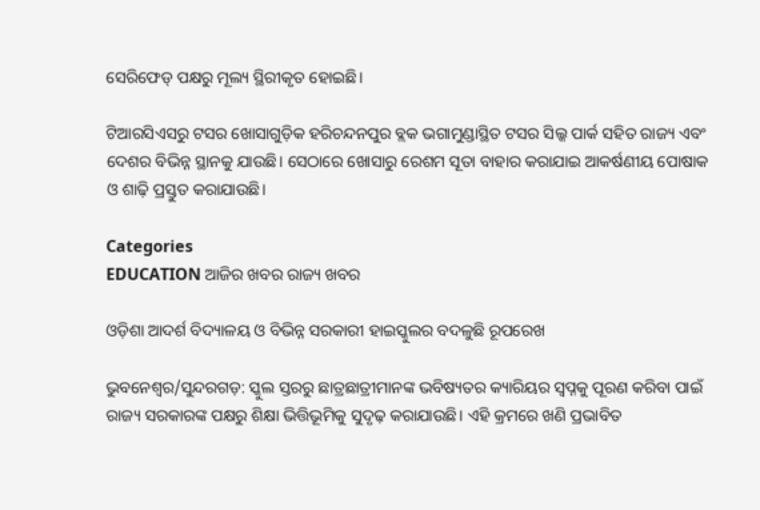ସେରିଫେଡ୍ ପକ୍ଷରୁ ମୂଲ୍ୟ ସ୍ଥିରୀକୃତ ହୋଇଛି।

ଟିଆରସିଏସରୁ ଟସର ଖୋସାଗୁଡ଼ିକ ହରିଚନ୍ଦନପୁର ବ୍ଲକ ଭଗାମୁଣ୍ଡାସ୍ଥିତ ଟସର ସିଲ୍କ ପାର୍କ ସହିତ ରାଜ୍ୟ ଏବଂ ଦେଶର ବିଭିନ୍ନ ସ୍ଥାନକୁ ଯାଉଛି। ସେଠାରେ ଖୋସାରୁ ରେଶମ ସୂତା ବାହାର କରାଯାଇ ଆକର୍ଷଣୀୟ ପୋଷାକ ଓ ଶାଢ଼ି ପ୍ରସ୍ତୁତ କରାଯାଉଛି।

Categories
EDUCATION ଆଜିର ଖବର ରାଜ୍ୟ ଖବର

ଓଡ଼ିଶା ଆଦର୍ଶ ବିଦ୍ୟାଳୟ ଓ ବିଭିନ୍ନ ସରକାରୀ ହାଇସ୍କୁଲର ବଦଳୁଛି ରୂପରେଖ

ଭୁବନେଶ୍ୱର/ସୁନ୍ଦରଗଡ଼: ସ୍କୁଲ ସ୍ତରରୁ ଛାତ୍ରଛାତ୍ରୀମାନଙ୍କ ଭବିଷ୍ୟତର କ୍ୟାରିୟର ସ୍ୱପ୍ନକୁ ପୂରଣ କରିବା ପାଇଁ ରାଜ୍ୟ ସରକାରଙ୍କ ପକ୍ଷରୁ ଶିକ୍ଷା ଭିତ୍ତିଭୂମିକୁ ସୁଦୃଢ଼ କରାଯାଉଛି। ଏହି କ୍ରମରେ ଖଣି ପ୍ରଭାବିତ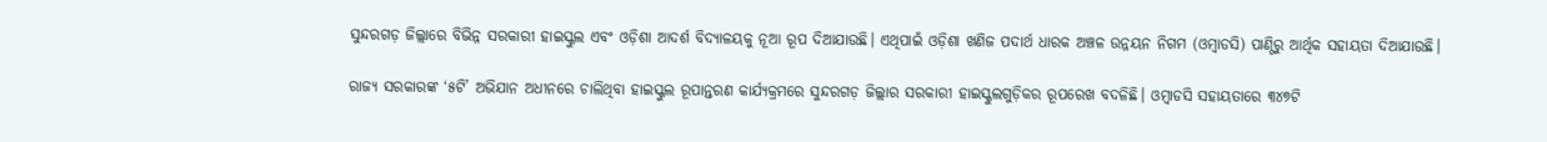ସୁନ୍ଦରଗଡ଼ ଜିଲ୍ଲାରେ ବିଭିନ୍ନ ସରକାରୀ ହାଇସ୍କୁଲ ଏବଂ ଓଡ଼ିଶା ଆଦର୍ଶ ବିଦ୍ୟାଳୟକୁ ନୂଆ ରୂପ ଦିଆଯାଉଛି। ଏଥିପାଇଁ ଓଡ଼ିଶା ଖଣିଜ ପଦାର୍ଥ ଧାରକ ଅଞ୍ଚଳ ଉନ୍ନୟନ ନିଗମ (ଓମ୍ବାଡସି) ପାଣ୍ଠିରୁ ଆର୍ଥିକ ସହାୟତା ଦିଆଯାଉଛି।

ରାଜ୍ୟ ସରକାରଙ୍କ ‘୫ଟି’ ଅଭିଯାନ ଅଧୀନରେ ଚାଲିଥିବା ହାଇସ୍କୁଲ ରୂପାନ୍ତରଣ କାର୍ଯ୍ୟକ୍ରମରେ ସୁନ୍ଦରଗଡ଼ ଜିଲ୍ଲାର ସରକାରୀ ହାଇସ୍କୁଲଗୁଡ଼ିକର ରୂପରେଖ ବଦଳିଛି। ଓମ୍ବାଡସି ସହାୟତାରେ ୩୪୭ଟି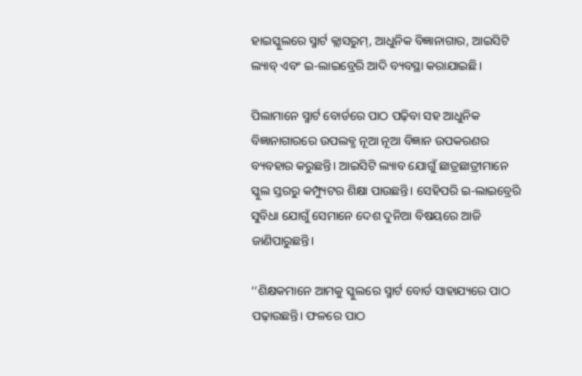ହାଇସ୍କୁଲରେ ସ୍ମାର୍ଟ କ୍ଲାସରୁମ୍, ଆଧୁନିକ ବିଜ୍ଞାନାଗାର, ଆଇସିଟି ଲ୍ୟାବ୍ ଏବଂ ଇ-ଲାଇବ୍ରେରି ଆଦି ବ୍ୟବସ୍ଥା କରାଯାଇଛି।

ପିଲାମାନେ ସ୍ମାର୍ଟ ବୋର୍ଡରେ ପାଠ ପଢ଼ିବା ସହ ଆଧୁନିକ ବିଜ୍ଞାନାଗାରରେ ଉପଲବ୍ଧ ନୂଆ ନୂଆ ବିଜ୍ଞାନ ଉପକରଣର ବ୍ୟବହାର କରୁଛନ୍ତି। ଆଇସିଟି ଲ୍ୟାବ ଯୋଗୁଁ ଛାତ୍ରଛାତ୍ରୀମାନେ ସ୍କୁଲ ସ୍ତରରୁ କମ୍ପ୍ୟୁଟର ଶିକ୍ଷା ପାଉଛନ୍ତି। ସେହିପରି ଇ-ଲାଇବ୍ରେରି ସୁବିଧା ଯୋଗୁଁ ସେମାନେ ଦେଶ ଦୁନିଆ ବିଷୟରେ ଆଜି ଜାଣିପାରୁଛନ୍ତି।

‘‘ଶିକ୍ଷକମାନେ ଆମକୁ ସ୍କୁଲରେ ସ୍ମାର୍ଟ ବୋର୍ଡ ସାହାଯ୍ୟରେ ପାଠ ପଢ଼ାଉଛନ୍ତି। ଫଳରେ ପାଠ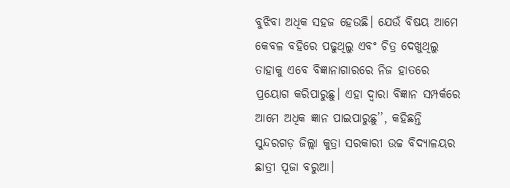ବୁଝିବା ଅଧିକ ସହଜ ହେଉଛି। ଯେଉଁ ବିଷୟ ଆମେ କେବଳ ବହିରେ ପଢୁଥିଲୁ ଏବଂ ଚିତ୍ର ଦେଖୁଥିଲୁ ତାହାକୁ ଏବେ ବିଜ୍ଞାନାଗାରରେ ନିଜ ହାତରେ ପ୍ରୟୋଗ କରିପାରୁଛୁ। ଏହା ଦ୍ୱାରା ବିଜ୍ଞାନ ସମ୍ପର୍କରେ ଆମେ ଅଧିକ ଜ୍ଞାନ ପାଇପାରୁଛୁ’’, କହିଛନ୍ତି ସୁନ୍ଦରଗଡ଼ ଜିଲ୍ଲା କୁତ୍ରା ସରକାରୀ ଉଚ୍ଚ ବିଦ୍ୟାଳୟର ଛାତ୍ରୀ ପୂଜା ବରୁଆ।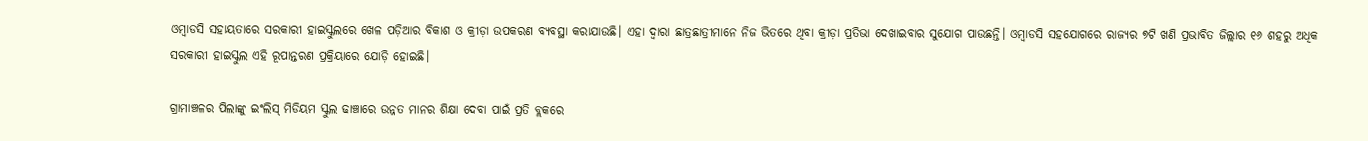ଓମ୍ବାଡସି ସହାୟତାରେ ସରକାରୀ ହାଇସ୍କୁଲରେ ଖେଳ ପଡ଼ିଆର ବିକାଶ ଓ କ୍ରୀଡ଼ା ଉପକରଣ ବ୍ୟବସ୍ଥା କରାଯାଉଛି। ଏହା ଦ୍ୱାରା ଛାତ୍ରଛାତ୍ରୀମାନେ ନିଜ ଭିତରେ ଥିବା କ୍ରୀଡ଼ା ପ୍ରତିଭା ଦେଖାଇବାର ସୁଯୋଗ ପାଉଛନ୍ତି। ଓମ୍ବାଡସି ସହଯୋଗରେ ରାଜ୍ୟର ୭ଟି ଖଣି ପ୍ରଭାବିତ ଜିଲ୍ଲାର ୧୬ ଶହରୁ ଅଧିକ ସରକାରୀ ହାଇସ୍କୁଲ ଏହି ରୂପାନ୍ତରଣ ପ୍ରକ୍ରିୟାରେ ଯୋଡ଼ି ହୋଇଛି।

ଗ୍ରାମାଞ୍ଚଳର ପିଲାଙ୍କୁ ଇଂଲିସ୍ ମିଡିୟମ ସ୍କୁଲ ଢାଞ୍ଚାରେ ଉନ୍ନତ ମାନର ଶିକ୍ଷା ଦେବା ପାଇଁ ପ୍ରତି ବ୍ଲକରେ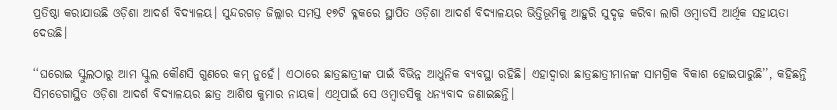ପ୍ରତିଷ୍ଠା କରାଯାଉଛି ଓଡ଼ିଶା ଆଦର୍ଶ ବିଦ୍ୟାଳୟ। ସୁନ୍ଦରଗଡ଼ ଜିଲ୍ଲାର ସମସ୍ତ ୧୭ଟି ବ୍ଳକରେ ସ୍ଥାପିତ ଓଡ଼ିଶା ଆଦର୍ଶ ବିଦ୍ୟାଳୟର ଭିତ୍ତିଭୂମିକୁ ଆହୁରି ସୁଦୃଢ଼ କରିବା ଲାଗି ଓମ୍ବାଡସି ଆର୍ଥିକ ସହାୟତା ଦେଉଛି।

‘‘ଘରୋଇ ସ୍କୁଲଠାରୁ ଆମ ସ୍କୁଲ କୌଣସି ଗୁଣରେ କମ୍ ନୁହେଁ। ଏଠାରେ ଛାତ୍ରଛାତ୍ରୀଙ୍କ ପାଇଁ ବିଭିନ୍ନ ଆଧୁନିକ ବ୍ୟବସ୍ଥା ରହିଛି। ଏହାଦ୍ୱାରା ଛାତ୍ରଛାତ୍ରୀମାନଙ୍କ ସାମଗ୍ରିକ ବିକାଶ ହୋଇପାରୁଛି’’, କହିଛନ୍ତି ସିମଡେଗାସ୍ଥିତ ଓଡ଼ିଶା ଆଦର୍ଶ ବିଦ୍ୟାଳୟର ଛାତ୍ର ଆଶିଷ କୁମାର ନାୟକ। ଏଥିପାଇଁ ସେ ଓମ୍ବାଡସିକୁ ଧନ୍ୟବାଦ ଜଣାଇଛନ୍ତି।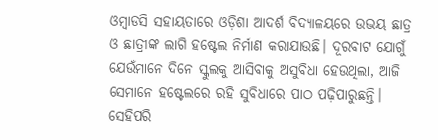ଓମ୍ବାଡସି ସହାୟତାରେ ଓଡ଼ିଶା ଆଦର୍ଶ ବିଦ୍ୟାଳୟରେ ଉଭୟ ଛାତ୍ର ଓ ଛାତ୍ରୀଙ୍କ ଲାଗି ହଷ୍ଟେଲ ନିର୍ମାଣ କରାଯାଉଛି। ଦୂରବାଟ ଯୋଗୁଁ ଯେଉଁମାନେ ଦିନେ ସ୍କୁଲକୁ ଆସିବାକୁ ଅସୁବିଧା ହେଉଥିଲା, ଆଜି ସେମାନେ ହଷ୍ଟେଲରେ ରହି ସୁବିଧାରେ ପାଠ ପଢ଼ିପାରୁଛନ୍ତି। ସେହିପରି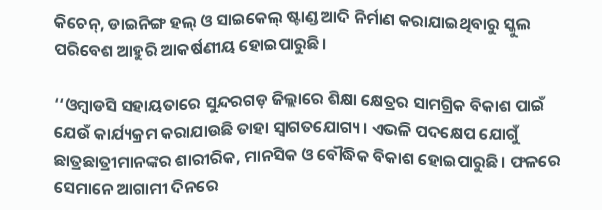କିଚେନ୍, ଡାଇନିଙ୍ଗ ହଲ୍ ଓ ସାଇକେଲ୍ ଷ୍ଟାଣ୍ଡ ଆଦି ନିର୍ମାଣ କରାଯାଇଥିବାରୁ ସ୍କୁଲ ପରିବେଶ ଆହୁରି ଆକର୍ଷଣୀୟ ହୋଇପାରୁଛି।

‘‘ଓମ୍ବାଡସି ସହାୟତାରେ ସୁନ୍ଦରଗଡ଼ ଜିଲ୍ଲାରେ ଶିକ୍ଷା କ୍ଷେତ୍ରର ସାମଗ୍ରିକ ବିକାଶ ପାଇଁ ଯେଉଁ କାର୍ଯ୍ୟକ୍ରମ କରାଯାଉଛି ତାହା ସ୍ୱାଗତଯୋଗ୍ୟ। ଏଭଳି ପଦକ୍ଷେପ ଯୋଗୁଁ ଛାତ୍ରଛାତ୍ରୀମାନଙ୍କର ଶାରୀରିକ, ମାନସିକ ଓ ବୌଦ୍ଧିକ ବିକାଶ ହୋଇପାରୁଛି। ଫଳରେ ସେମାନେ ଆଗାମୀ ଦିନରେ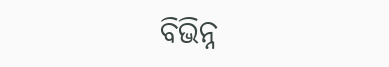ବିଭିନ୍ନ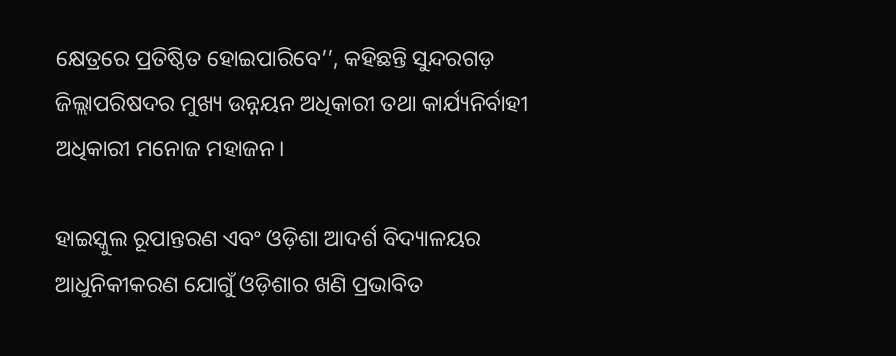କ୍ଷେତ୍ରରେ ପ୍ରତିଷ୍ଠିତ ହୋଇପାରିବେ’’, କହିଛନ୍ତି ସୁନ୍ଦରଗଡ଼ ଜିଲ୍ଲାପରିଷଦର ମୁଖ୍ୟ ଉନ୍ନୟନ ଅଧିକାରୀ ତଥା କାର୍ଯ୍ୟନିର୍ବାହୀ ଅଧିକାରୀ ମନୋଜ ମହାଜନ।

ହାଇସ୍କୁଲ ରୂପାନ୍ତରଣ ଏବଂ ଓଡ଼ିଶା ଆଦର୍ଶ ବିଦ୍ୟାଳୟର ଆଧୁନିକୀକରଣ ଯୋଗୁଁ ଓଡ଼ିଶାର ଖଣି ପ୍ରଭାବିତ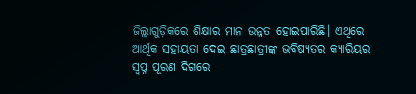ଜିଲ୍ଲାଗୁଡ଼ିକରେ ଶିକ୍ଷାର ମାନ ଉନ୍ନତ ହୋଇପାରିଛି। ଏଥିରେ ଆର୍ଥିକ ସହାୟତା ଦେଇ ଛାତ୍ରଛାତ୍ରୀଙ୍କ ଭବିଷ୍ୟତର କ୍ୟାରିୟର ସ୍ୱପ୍ନ ପୂରଣ ଦିଗରେ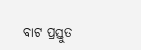ବାଟ ପ୍ରସ୍ତୁତ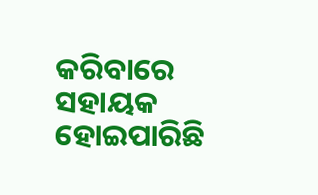କରିବାରେ ସହାୟକ ହୋଇପାରିଛି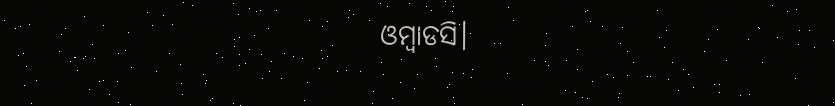ଓମ୍ବାଡସି।